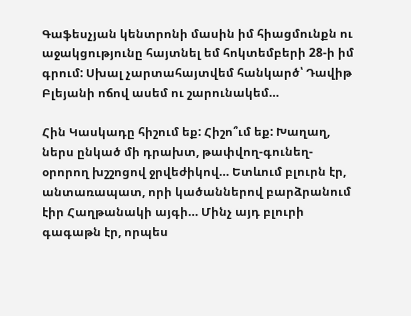Գաֆեսչյան կենտրոնի մասին իմ հիացմունքն ու աջակցությունը հայտնել եմ հոկտեմբերի 28-ի իմ գրում: Սխալ չարտահայտվեմ հանկարծ՝ Դավիթ Բլեյանի ոճով ասեմ ու շարունակեմ…

Հին Կասկադը հիշում եք: Հիշո՞ւմ եք: Խաղաղ, ներս ընկած մի դրախտ, թափվող-գունեղ-օրորող խշշոցով ջրվեժիկով… Ետևում բլուրն էր, անտառապատ, որի կածաններով բարձրանում էիր Հաղթանակի այգի… Մինչ այդ բլուրի գագաթն էր, որպես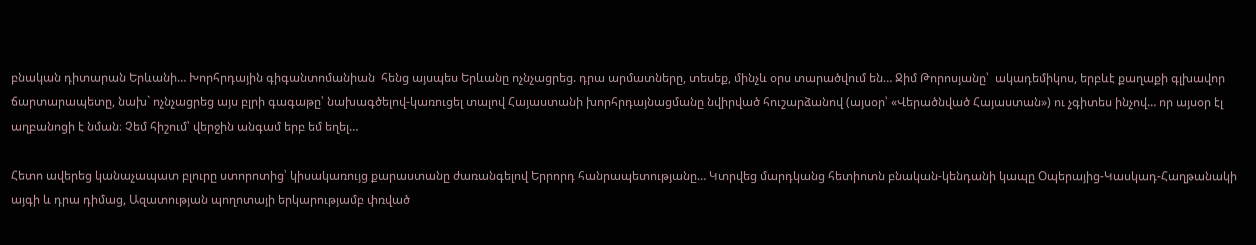բնական դիտարան Երևանի… Խորհրդային գիգանտոմանիան  հենց այսպես Երևանը ոչնչացրեց. դրա արմատները, տեսեք, մինչև օրս տարածվում են… Ջիմ Թորոսյանը՝  ակադեմիկոս, երբևէ քաղաքի գլխավոր ճարտարապետը, նախ` ոչնչացրեց այս բլրի գագաթը՝ նախագծելով-կառուցել տալով Հայաստանի խորհրդայնացմանը նվիրված հուշարձանով (այսօր՝ «Վերածնված Հայաստան») ու չգիտես ինչով… որ այսօր էլ աղբանոցի է նման։ Չեմ հիշում՝ վերջին անգամ երբ եմ եղել…

Հետո ավերեց կանաչապատ բլուրը ստորոտից՝ կիսակառույց քարաստանը ժառանգելով Երրորդ հանրապետությանը… Կտրվեց մարդկանց հետիոտն բնական-կենդանի կապը Օպերայից-Կասկադ-Հաղթանակի այգի և դրա դիմաց, Ազատության պողոտայի երկարությամբ փռված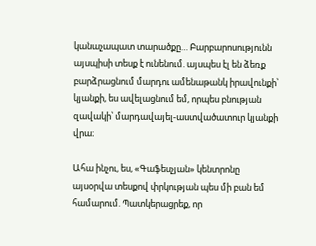կանաչապատ տարածքը… Բարբարոսությունն այսպիսի տեսք է ունենում. այսպես էլ են ձեռք բարձրացնում մարդու ամենաթանկ իրավունքի՝ կյանքի, ես ավելացնում եմ, որպես բնության զավակի՝ մարդավայել-աստվածատուր կյանքի վրա։

Ահա ինչու, ես, «Գաֆեսչյան» կենտրոնը այսօրվա տեսքով փրկության պես մի բան եմ համարում. Պատկերացրեք, որ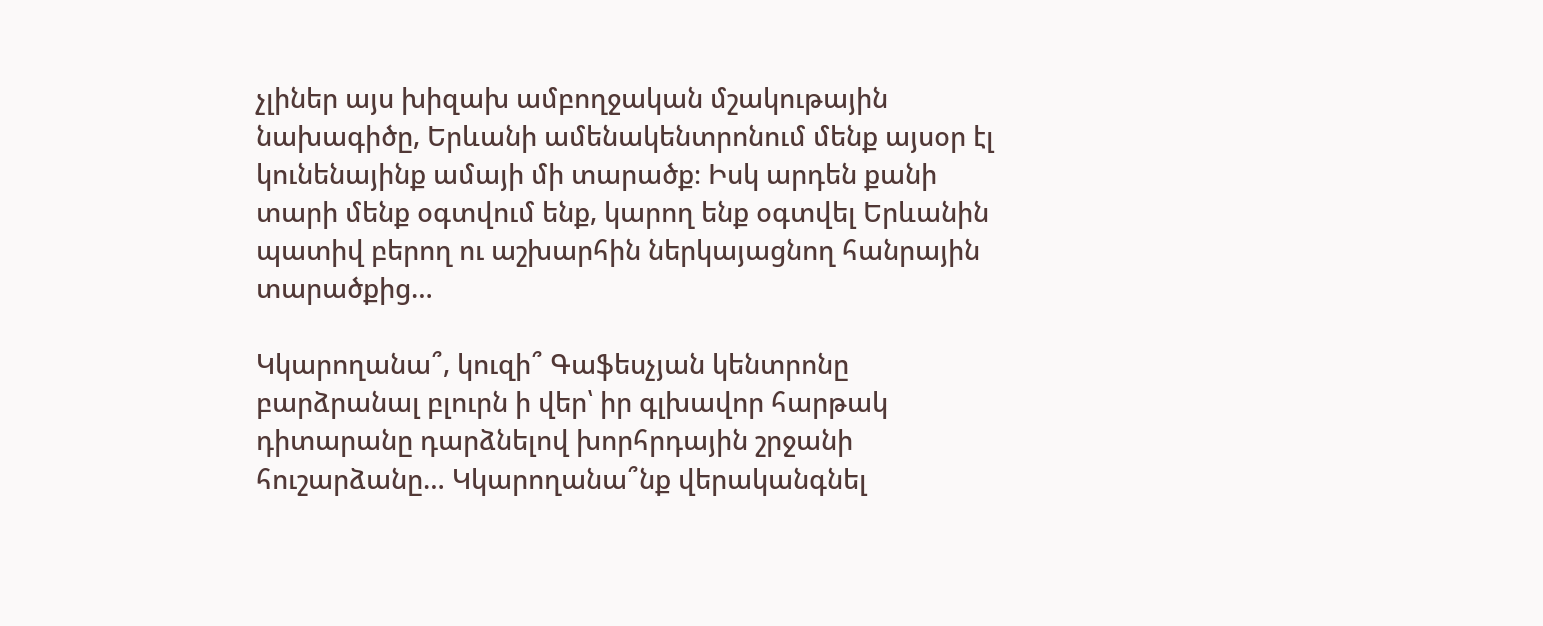չլիներ այս խիզախ ամբողջական մշակութային նախագիծը, Երևանի ամենակենտրոնում մենք այսօր էլ կունենայինք ամայի մի տարածք։ Իսկ արդեն քանի տարի մենք օգտվում ենք, կարող ենք օգտվել Երևանին պատիվ բերող ու աշխարհին ներկայացնող հանրային տարածքից…

Կկարողանա՞, կուզի՞ Գաֆեսչյան կենտրոնը բարձրանալ բլուրն ի վեր՝ իր գլխավոր հարթակ դիտարանը դարձնելով խորհրդային շրջանի հուշարձանը… Կկարողանա՞նք վերականգնել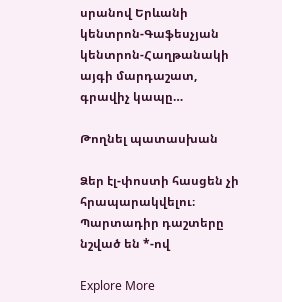սրանով Երևանի կենտրոն-Գաֆեսչյան կենտրոն-Հաղթանակի այգի մարդաշատ, գրավիչ կապը…

Թողնել պատասխան

Ձեր էլ-փոստի հասցեն չի հրապարակվելու։ Պարտադիր դաշտերը նշված են *-ով

Explore More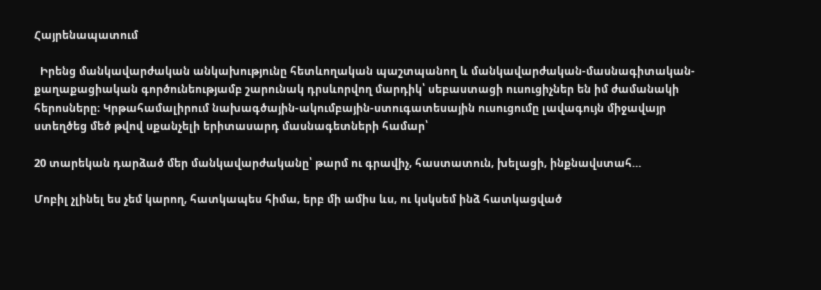Հայրենապատում

  Իրենց մանկավարժական անկախությունը հետևողական պաշտպանող և մանկավարժական-մասնագիտական-քաղաքացիական գործունեությամբ շարունակ դրսևորվող մարդիկ՝ սեբաստացի ուսուցիչներ են իմ ժամանակի հերոսները։ Կրթահամալիրում նախագծային-ակումբային-ստուգատեսային ուսուցումը լավագույն միջավայր ստեղծեց մեծ թվով սքանչելի երիտասարդ մասնագետների համար՝

20 տարեկան դարձած մեր մանկավարժականը՝ թարմ ու գրավիչ, հաստատուն, խելացի, ինքնավստահ…

Մոբիլ չլինել ես չեմ կարող, հատկապես հիմա, երբ մի ամիս ևս, ու կսկսեմ ինձ հատկացված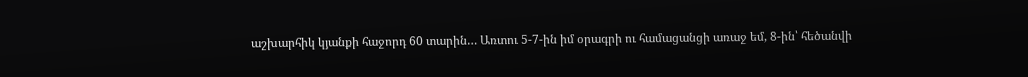աշխարհիկ կյանքի հաջորդ 60 տարին… Առտու 5-7-ին իմ օրագրի ու համացանցի առաջ եմ, 8-ին՝ հեծանվի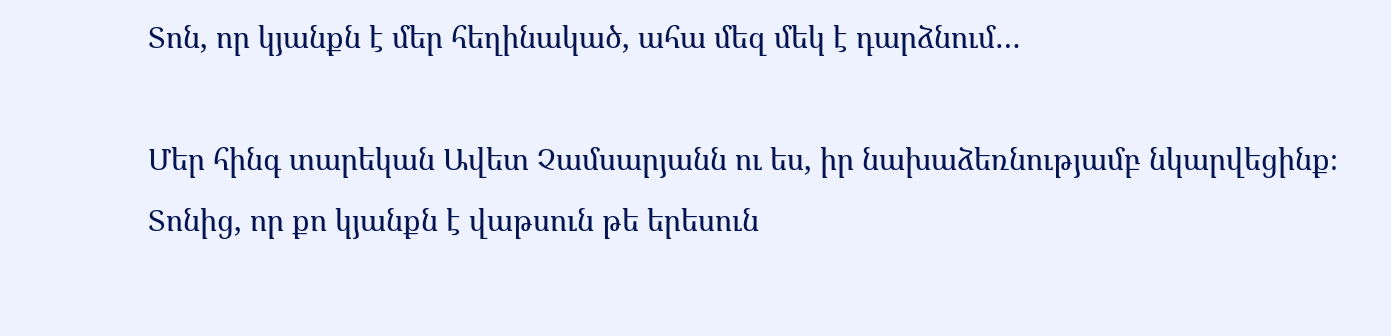Տոն, որ կյանքն է մեր հեղինակած, ահա մեզ մեկ է դարձնում…

Մեր հինգ տարեկան Ավետ Չամսարյանն ու ես, իր նախաձեռնությամբ նկարվեցինք։ Տոնից, որ քո կյանքն է վաթսուն թե երեսուն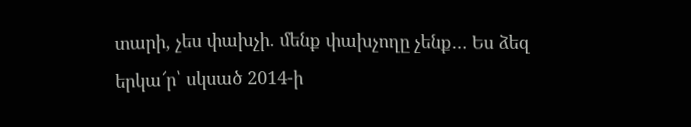տարի, չես փախչի. մենք փախչողը չենք… Ես ձեզ երկա՜ր՝ սկսած 2014-ի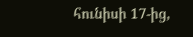հունիսի 17-ից,